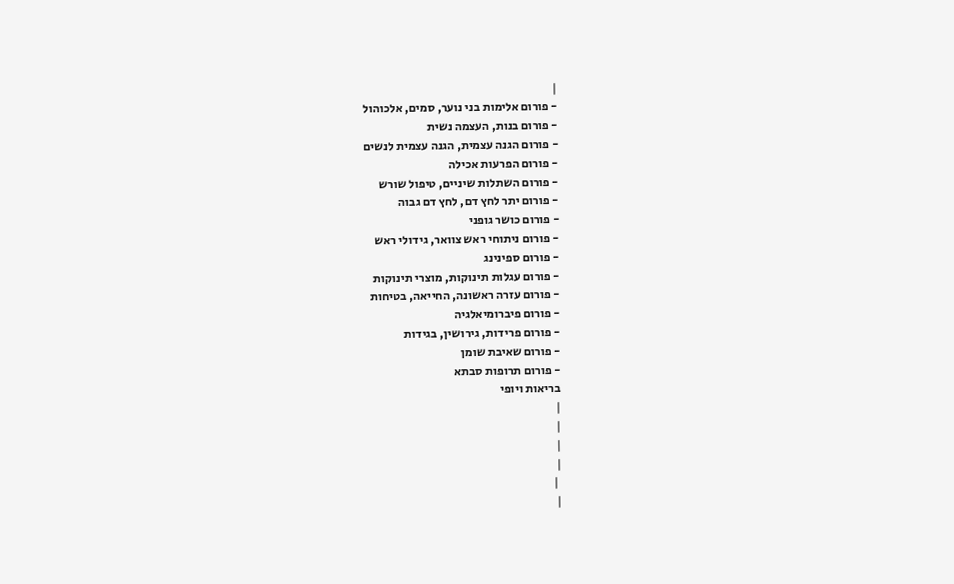|
- פורום אלימות בני נוער, סמים, אלכוהול
- פורום בנות, העצמה נשית
- פורום הגנה עצמית, הגנה עצמית לנשים
- פורום הפרעות אכילה
- פורום השתלות שיניים, טיפול שורש
- פורום יתר לחץ דם, לחץ דם גבוה
- פורום כושר גופני
- פורום ניתוחי ראש צוואר, גידולי ראש
- פורום ספינינג
- פורום עגלות תינוקות, מוצרי תינוקות
- פורום עזרה ראשונה, החייאה, בטיחות
- פורום פיברומיאלגיה
- פורום פרידות, גירושין, בגידות
- פורום שאיבת שומן
- פורום תרופות סבתא
בריאות ויופי
|
|
|
|
 |
|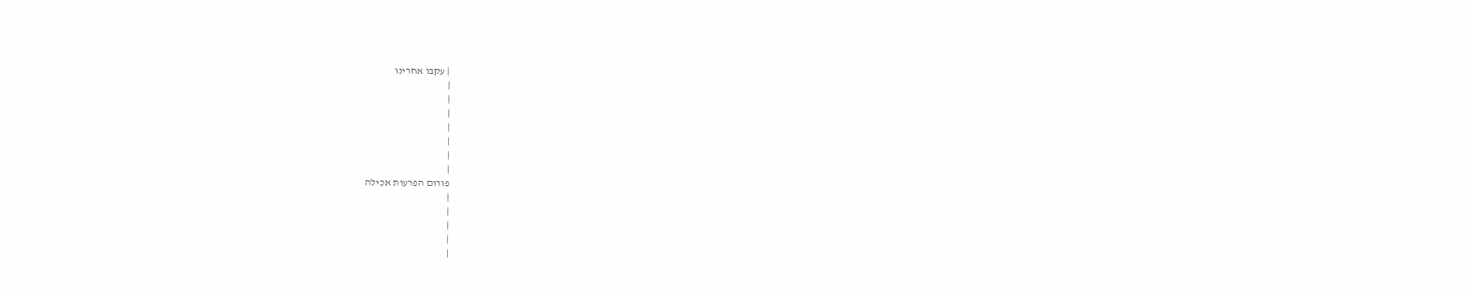| עקבו אחרינו
|
|
|
|
|
|
|
פורום הפרעות אכילה
|
|
|
|
|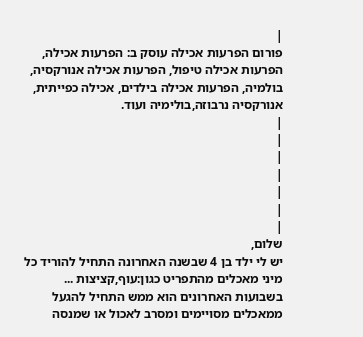|
פורום הפרעות אכילה עוסק ב: הפרעות אכילה, הפרעות אכילה טיפול, הפרעות אכילה אנורקסיה, בולמיה, הפרעות אכילה בילדים, אכילה כפייתית, אנורקסיה נרבוזה,בולימיה ועוד.
|
|
|
|
|
|
|
שלום,
יש לי ילד בן 4 שבשנה האחרונה התחיל להוריד כל מיני מאכלים מהתפריט כגון:עוף,קציצות ...
בשבועות האחרונים הוא ממש התחיל להגעל ממאכלים מסויימים ומסרב לאכול או שמנסה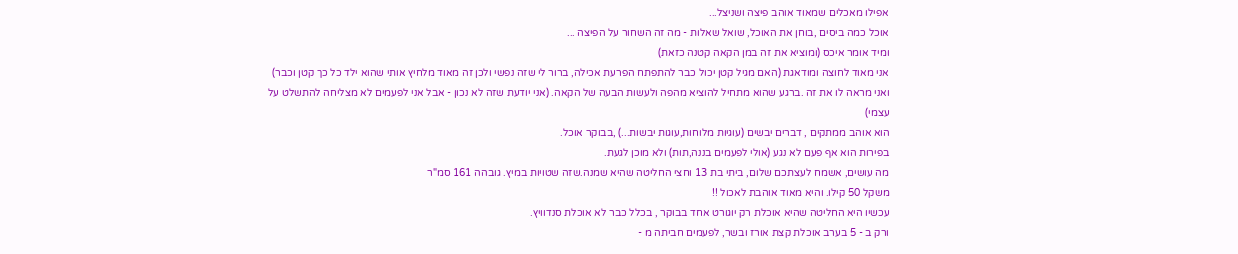אפילו מאכלים שמאוד אוהב פיצה ושניצל...
אוכל כמה ביסים ,בוחן את האוכל, שואל שאלות - מה זה השחור על הפיצה ...
ומיד אומר איכס (ומוציא את זה במן הקאה קטנה כזאת)
אני מאוד לחוצה ומודאגת (האם מגיל קטן יכול כבר להתפתח הפרעת אכילה, ברור לי שזה נפשי ולכן זה מאוד מלחיץ אותי שהוא ילד כל כך קטן וכבר) ואני מראה לו את זה .ברגע שהוא מתחיל להוציא מהפה ולעשות הבעה של הקאה. (אני יודעת שזה לא נכון - אבל אני לפעמים לא מצליחה להתשלט על עצמי)
הוא אוהב ממתקים , דברים יבשים (עוגיות מלוחות,עוגות יבשות...) ,בבוקר אוכל.
בפירות הוא אף פעם לא נגע (אולי לפעמים בננה,תות) ולא מוכן לגעת.
מה עושים, אשמח לעצתכם שלום, ביתי בת 13 וחצי החליטה שהיא שמנה.שזה שטויות במיץ. גובהה 161 סמ"ר
משקל 50 קילו. והיא מאוד אוהבת לאכול !!
עכשיו היא החליטה שהיא אוכלת רק יוגורט אחד בבוקר , בכלל כבר לא אוכלת סנדוויץ.
ורק ב - 5 בערב אוכלת קצת אורז ובשר, לפעמים חביתה מ -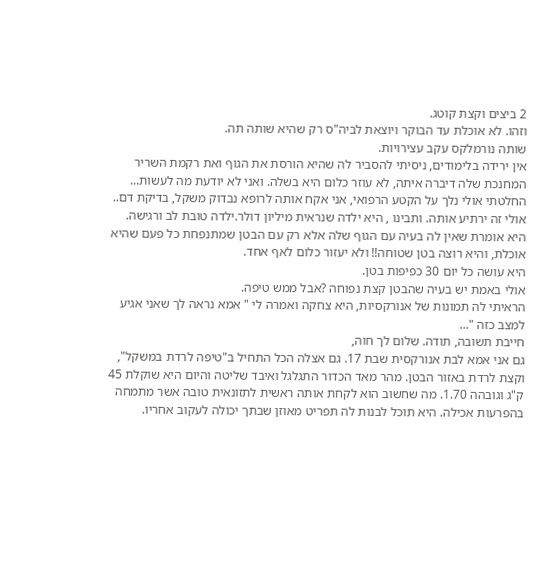2 ביצים וקצת קוטג.
וזהו. לא אוכלת עד הבוקר ויוצאת לביה"ס רק שהיא שותה תה.
שותה נורמלקס עקב עצירויות.
אין ירידה בלימודים, ניסיתי להסביר לה שהיא הורסת את הגוף ואת רקמת השריר
המחנכת שלה דיברה איתה, לא עוזר כלום היא בשלה. ואני לא יודעת מה לעשות...
החלטתי אולי נלך על הקטע הרפואי, אני אקח אותה לרופא נבדוק משקל, בדיקת דם..
אולי זה ירתיע אותה. ותבינו , היא ילדה שנראית מיליון דולר.ילדה טובת לב ורגישה.
היא אומרת שאין לה בעיה עם הגוף שלה אלא רק עם הבטן שמתנפחת כל פעם שהיא אוכלת, והיא רוצה בטן שטוחה!! ולא יעזור כלום לאף אחד.
היא עושה כל יום 30 כפיפות בטן.
אולי באמת יש בעיה שהבטן קצת נפוחה ?אבל ממש טיפה.
הראיתי לה תמונות של אנורקסיות, היא צחקה ואמרה לי " אמא נראה לך שאני אגיע למצב כזה "...
חייבת תשובה, תודה. שלום לך חוה,
גם אני אמא לבת אנורקסית שבת 17. גם אצלה הכל התחיל ב"טיפה לרדת במשקל", וקצת לרדת באזור הבטן. מהר מאד הכדור התגלגל ואיבד שליטה והיום היא שוקלת 45 ק"ג וגובהה 1.70. מה שחשוב הוא לקחת אותה ראשית לתזונאית טובה אשר מתמחה בהפרעות אכילה. היא תוכל לבנות לה תפריט מאוזן שבתך יכולה לעקוב אחריו.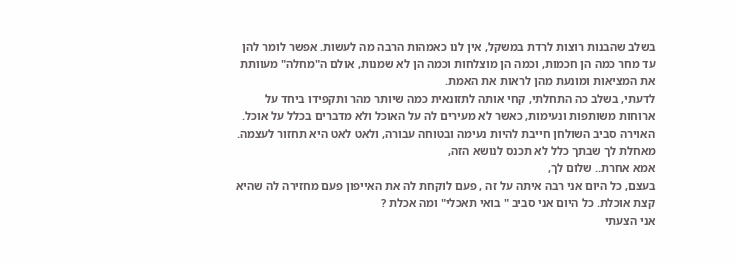בשלב שהבנות רוצות לרדת במשקל, אין לנו כאמהות הרבה מה לעשות. אפשר לומר להן עד מחר כמה הן חכמות, וכמה הן מוצלחות וכמה הן לא שמנות, אולם ה"מחלה" מעוותת את המציאות ומונעת מהן לראות את האמת.
לדעתי, בשלב כה התחלתי, קחי אותה לתזונאית כמה שיותר מהר ותקפידו ביחד על ארוחות משותפות ונעימות, כאשר לא מעירים לה על האוכל ולא מדברים בכלל על אוכל. האוירה סביב השולחן חייבת להיות נעימה ובטוחה עבורה, ולאט לאט היא תחזור לעצמה.
מאחלת לך שבתך כלל לא תכנס לנושא הזה,
אמא אחרת.. שלום לך,
בעצם, כל היום אני רבה איתה על זה , פעם לוקחת לה את האייפון פעם מחזירה לה שהיא קצת אוכלת. כל היום אני סביב " בואי תאכלי" ומה אכלת ?
אני הצעתי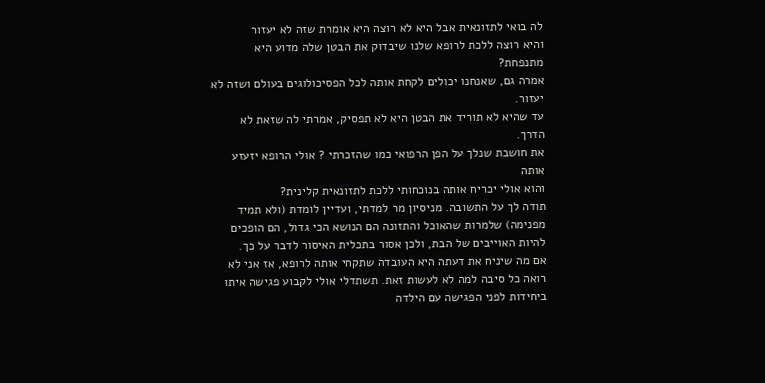לה בואי לתזונאית אבל היא לא רוצה היא אומרת שזה לא יעזור
והיא רוצה ללכת לרופא שלנו שיבדוק את הבטן שלה מדוע היא מתנפחת?
אמרה גם, שאנחנו יכולים לקחת אותה לכל הפסיכולוגים בעולם ושזה לא יעזור.
עד שהיא לא תוריד את הבטן היא לא תפסיק, אמרתי לה שזאת לא הדרך.
את חושבת שנלך על הפן הרפואי כמו שהזכרתי ? אולי הרופא יזעזע אותה
והוא אולי יכריח אותה בנוכחותי ללכת לתזונאית קלינית?
תודה לך על התשובה. מניסיון מר למדתי, ועדיין לומדת (ולא תמיד מפנימה) שלמרות שהאוכל והתזונה הם הנושא הכי גדול, הם הופכים להיות האוייבים של הבת, ולכן אסור בתכלית האיסור לדבר על כך.
אם מה שיניח את דעתה היא העובדה שתקחי אותה לרופא, אז אני לא רואה כל סיבה למה לא לעשות זאת. תשתדלי אולי לקבוע פגישה איתו ביחידות לפני הפגישה עם הילדה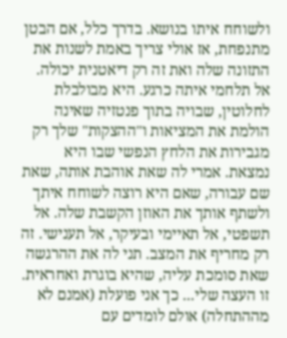ולשוחח איתו בנושא. בדרך כלל, אם הבטן מתנפחת, אז אולי צריך באמת לשנות את התזונה שלה ואת זה רק דיאטנית יכולה.
אל תלחמי איתה כרגע. היא מבולבלת לחלוטין, שבויה בתוך פנטזיה שאינה הולמת את המציאות ו"ההצקות" שלך רק מגבירות את הלחץ הנפשי שבו היא נמצאת. אמרי לה שאת אוהבת אותה, שאת שם עבורה, שאם היא רוצה לשוחח איתך ולשתף אותך את האוזן הקשבת שלה. אל תשפטי, אל תאיימי ובעיקר, אל תענישי. זה רק מחריף את המצב. תני לה את ההרגשה שאת סומכת עליה, שהיא בוגרת ואחראית.
זו העצה שלי... כך אני פועלת (אמנם לא מההתחלה) אולם לומדים עם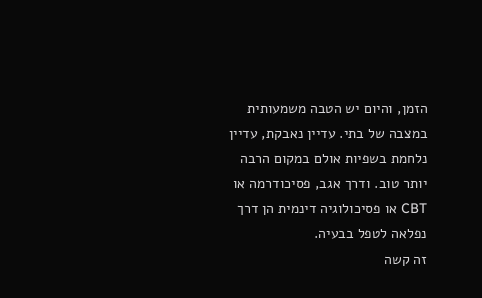הזמן, והיום יש הטבה משמעותית במצבה של בתי. עדיין נאבקת, עדיין נלחמת בשפיות אולם במקום הרבה יותר טוב. ודרך אגב, פסיכודרמה או CBT או פסיכולוגיה דינמית הן דרך נפלאה לטפל בבעיה.
זה קשה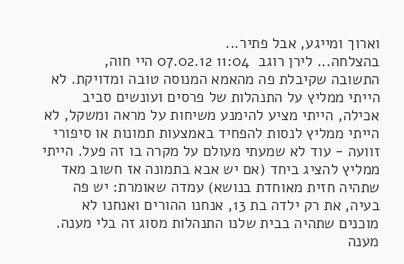וארוך ומייגע, אבל פתיר...
בהצלחה... לירן רוגב  11:04 07.02.12 היי חוה,
התשובה שקיבלת פה מהאמא המנוסה טובה ומדויקת. לא הייתי ממליץ על התנהלות של פרסים ועונשים סביב אכילה, הייתי מציע להימנע משיחות על מראה ומשקל, לא הייתי ממליץ לנסות להפחיד באמצעות תמונות או סיפורי זוועה - עוד לא שמעתי מעולם על מקרה בו זה פעל. הייתי ממליץ להציג ביחד (אם יש אבא בתמונה אז חשוב מאד שתהיה חזית מאוחדת בנושא) עמדה שאומרת: יש פה בעיה, את רק ילדה בת 13, אנחנו ההורים ואנחנו לא מוכנים שתהיה בבית שלנו התנהלות מסוג זה בלי מענה. מענה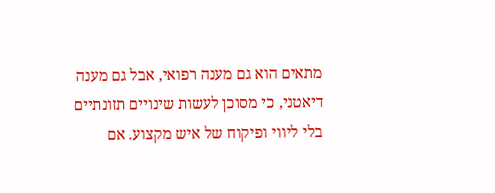מתאים הוא גם מענה רפואי, אבל גם מענה דיאטני, כי מסוכן לעשות שינויים תזונתיים בלי ליווי ופיקוח של איש מקצוע. אם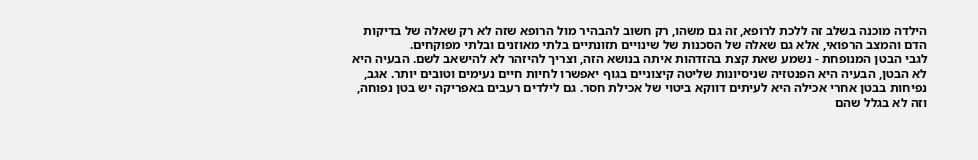הילדה מוכנה בשלב זה ללכת לרופא, זה גם משהו, רק חשוב להבהיר מול הרופא שזה לא רק שאלה של בדיקות הדם והמצב הרפואי, אלא גם שאלה של הסכנות של שינויים תזונתיים בלתי מאוזנים ובלתי מפוקחים.
לגבי הבטן המנופחת - נשמע שאת קצת בהזדהות איתה בנושא הזה, וצריך להיזהר לא להישאב לשם. הבעיה היא לא הבטן, הבעיה היא הפנטזיה שניסיונות שליטה קיצוניים בגוף יאפשרו לחיות חיים נעימים וטובים יותר. אגב, נפיחות בבטן אחרי אכילה היא לעיתים דווקא ביטוי של אכילת חסר. גם לילדים רעבים באפריקה יש בטן נפוחה, וזה לא בגלל שהם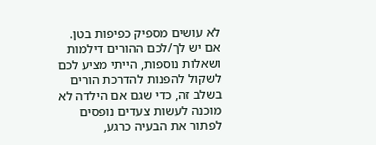לא עושים מספיק כפיפות בטן.
אם יש לך/לכם ההורים דילמות ושאלות נוספות, הייתי מציע לכם לשקול להפנות להדרכת הורים בשלב זה, כדי שגם אם הילדה לא מוכנה לעשות צעדים נופסים לפתור את הבעיה כרגע,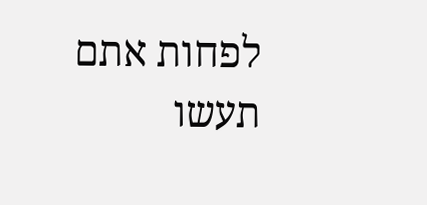לפחות אתם תעשו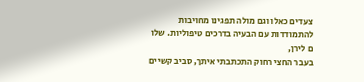צעדים כאלו וגם מולה תפגינו מחויבות להתמודדות עם הבעיה בדרכים טיפוליות. שלו ם לירן,
בעבר החצי רחוק התכתבתי איתך, סביב קשיים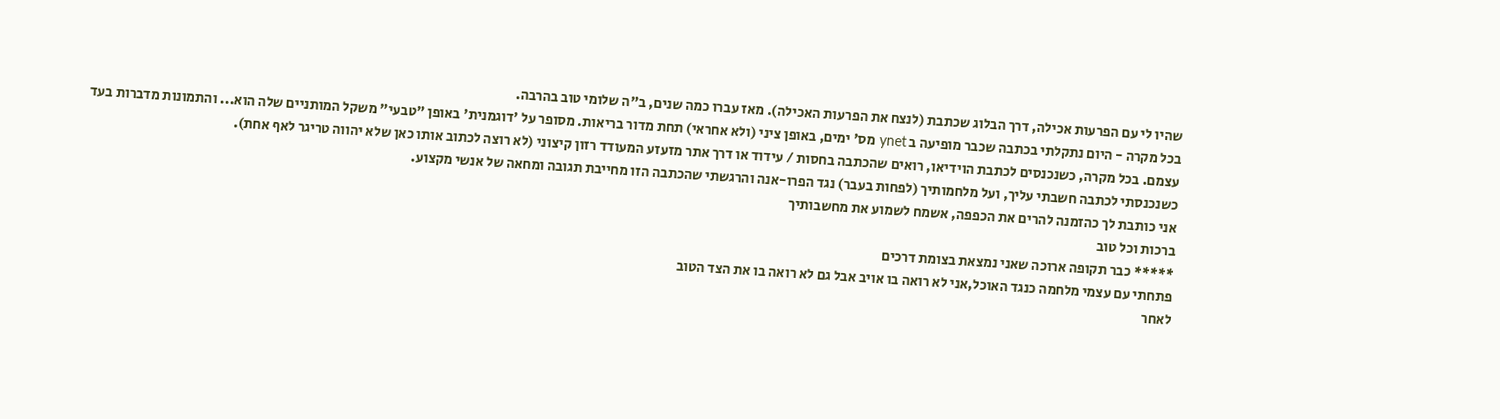שהיו לי עם הפרעות אכילה, דרך הבלוג שכתבת (לנצח את הפרעות האכילה). מאז עברו כמה שנים, ב"ה שלומי טוב בהרבה.
בכל מקרה - היום נתקלתי בכתבה שכבר מופיעה ב ynet מס' ימים, באופן ציני (ולא אחראי) תחת מדור בריאות. מסופר על 'דוגמנית' באופן "טבעי" משקל המותניים שלה הוא... והתמונות מדברות בעד עצמם. בכל מקרה, כשנכנסים לכתבת הוידיאו, רואים שהכתבה בחסות / עידוד או דרך אתר מזעזע המעודד רזון קיצוני (לא רוצה לכתוב אותו כאן שלא יהווה טריגר לאף אחת).
כשנכנסתי לכתבה חשבתי עליך, ועל מלחמותיך (לפחות בעבר) נגד הפרו-אנה והרגשתי שהכתבה הזו מחייבת תגובה ומחאה של אנשי מקצוע.
אני כותבת לך כהזמנה להרים את הכפפה, אשמח לשמוע את מחשבותיך
ברכות וכל טוב
***** כבר תקופה ארוכה שאני נמצאת בצומת דרכים
פתחתי עם עצמי מלחמה כנגד האוכל,אני לא רואה בו אויב אבל גם לא רואה בו את הצד הטוב
לאחר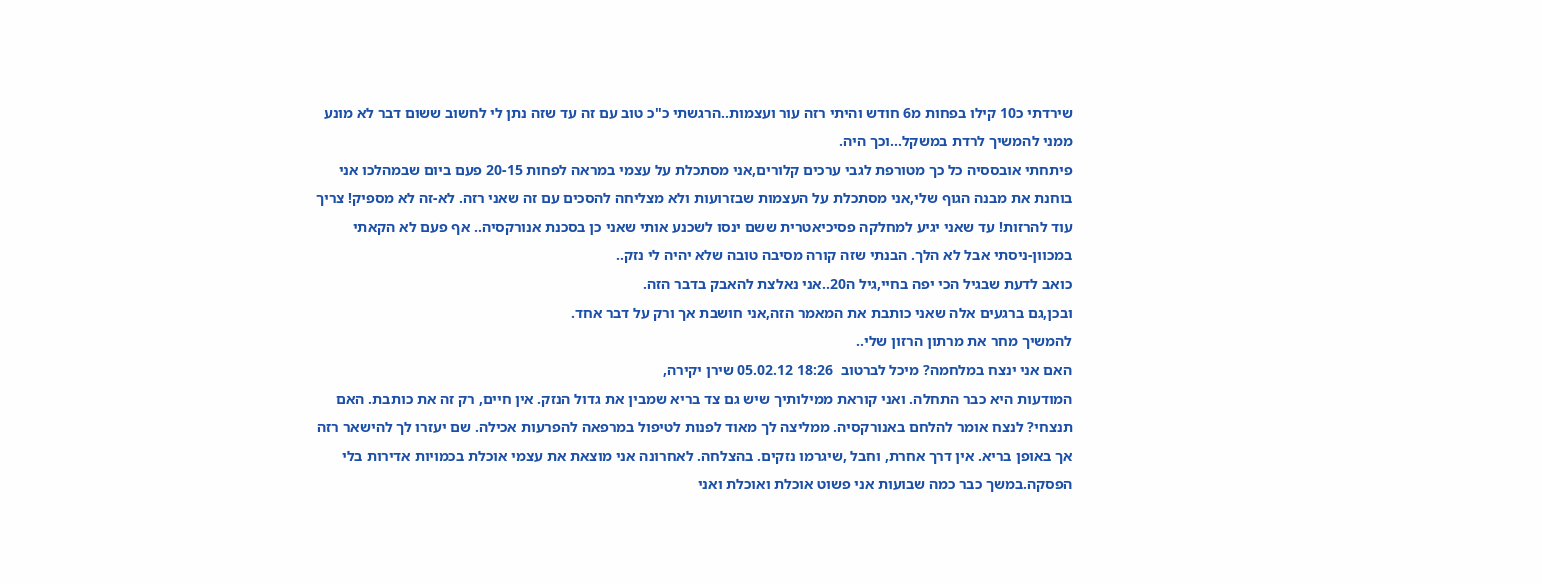שירדתי כ10 קילו בפחות מ6 חודש והיתי רזה עור ועצמות..הרגשתי כ"כ טוב עם זה עד שזה נתן לי לחשוב ששום דבר לא מונע ממני להמשיך לרדת במשקל...וכך היה.
פיתחתי אובססיה כל כך מטורפת לגבי ערכים קלורים,אני מסתכלת על עצמי במראה לפחות 20-15 פעם ביום שבמהלכו אני בוחנת את מבנה הגוף שלי,אני מסתכלת על העצמות שבזרועות ולא מצליחה להסכים עם זה שאני רזה. לא-זה לא מספיק! צריך עוד להרזות! עד שאני יגיע למחלקה פסיכיאטרית ששם ינסו לשכנע אותי שאני כן בסכנת אנורקסיה.. אף פעם לא הקאתי במכוון-ניסתי אבל לא הלך. הבנתי שזה קורה מסיבה טובה שלא יהיה לי נזק..
כואב לדעת שבגיל הכי יפה בחיי,גיל ה20..אני נאלצת להאבק בדבר הזה.
ובכן,גם ברגעים אלה שאני כותבת את המאמר הזה,אני חושבת אך ורק על דבר אחד.
להמשיך מחר את מרתון הרזון שלי..
האם אני ינצח במלחמה? מיכל לברטוב  18:26 05.02.12 שירן יקירה,
המודעות היא כבר התחלה. ואני קוראת ממילותיך שיש גם צד בריא שמבין את גדול הנזק. אין חיים, רק זה את כותבת. האם תנצחי? לנצח אומר להלחם באנורקסיה. ממליצה לך מאוד לפנות לטיפול במרפאה להפרעות אכילה. שם יעזרו לך להישאר רזה אך באופן בריא. אין דרך אחרת, וחבל ,שיגרמו נזקים. בהצלחה. לאחרונה אני מוצאת את עצמי אוכלת בכמויות אדירות בלי הפסקה.במשך כבר כמה שבועות אני פשוט אוכלת ואוכלת ואני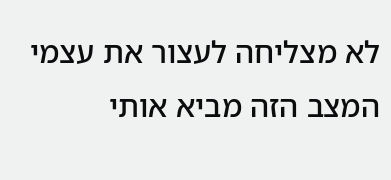לא מצליחה לעצור את עצמי המצב הזה מביא אותי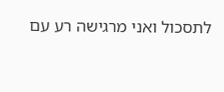לתסכול ואני מרגישה רע עם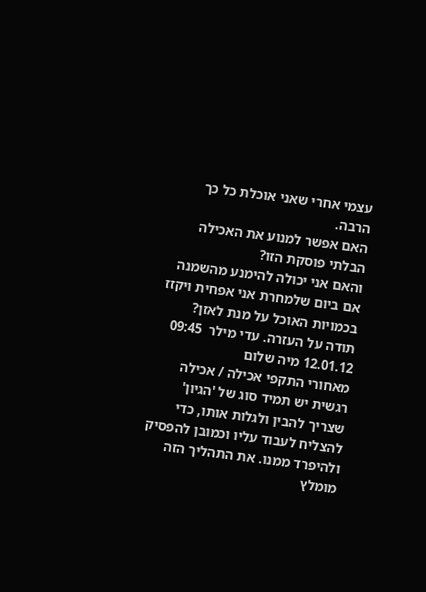עצמי אחרי שאני אוכלת כל כך הרבה.
האם אפשר למנוע את האכילה הבלתי פוסקת הזו?
והאם אני יכולה להימנע מהשמנה אם ביום שלמחרת אני אפחית ויקזז בכמויות האוכל על מנת לאזן?
תודה על העזרה. עדי מילר  09:45 12.01.12 מיה שלום
מאחורי התקפי אכילה / אכילה רגשית יש תמיד סוג של 'הגיון' שצריך להבין ולגלות אותו, כדי להצליח לעבוד עליו וכמובן להפסיק ולהיפרד ממנו. את התהליך הזה מומלץ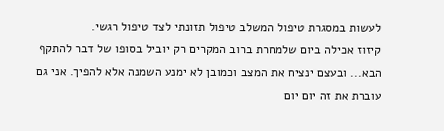לעשות במסגרת טיפול המשלב טיפול תזונתי לצד טיפול רגשי.
קיזוז אכילה ביום שלמחרת ברוב המקרים רק יוביל בסופו של דבר להתקף הבא... ובעצם ינציח את המצב וכמובן לא ימנע השמנה אלא להפיך. אני גם עוברת את זה יום יום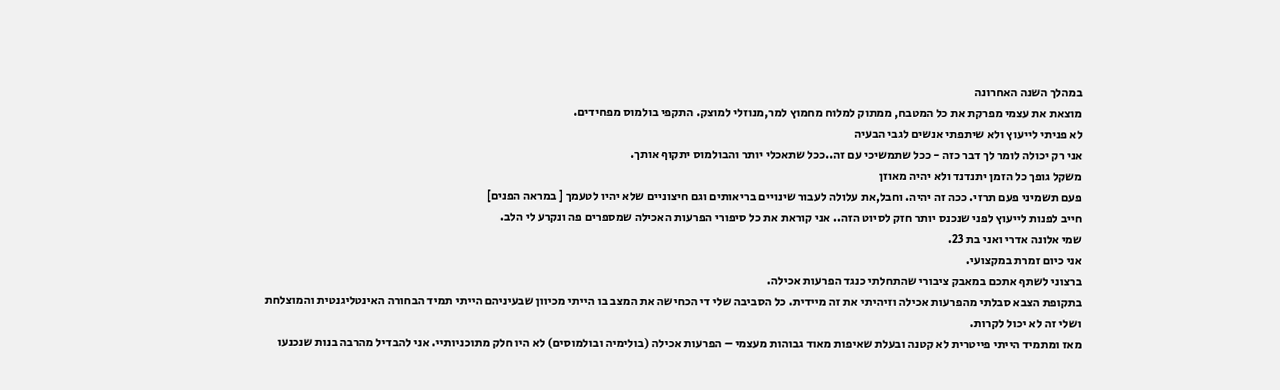במהלך השנה האחרונה
מוצאת את עצמי מפרקת את כל המטבח, ממתוק למלוח מחמוץ למר,מנוזלי למוצק. התקפי בולמוס מפחידים.
לא פניתי לייעוץ ולא שיתפתי אנשים לגבי הבעיה
אני רק יכולה לומר לך דבר כזה - ככל שתמשיכי עם זה..ככל שתאכלי יותר והבולמוס יתקוף אותך.
משקל גופך כל הזמן יתנדנד ולא יהיה מאוזן
פעם תשמיני פעם תרזי. ככה זה יהיה. וחבל,את עלולה לעבור שינויים בריאותים וגם חיצוניים שלא יהיו לטעמך [ במראה הפנים]
חייב לפנות לייעוץ לפני שנכנס יותר חזק לסיוט הזה.. אני קוראת את כל סיפורי הפרעות האכילה שמספרים פה ונקרע לי הלב.
שמי אלונה אדרי ואני בת 23.
אני כיום זמרת במקצועי.
ברצוני לשתף אתכם במאבק ציבורי שהתחלתי כנגד הפרעות אכילה.
בתקופת הצבא סבלתי מהפרעות אכילה וזיהיתי את זה מיידית. כל הסביבה שלי די הכחישה את המצב בו הייתי מכיוון שבעיניהם הייתי תמיד הבחורה האינטליגנטית והמוצלחת ושלי זה לא יכול לקרות.
מאז ומתמיד הייתי פייטרית לא קטנה ובעלת שאיפות מאוד גבוהות מעצמי – הפרעות אכילה (בולימיה ובולמוסים) לא היו חלק מתוכניותיי. אני להבדיל מהרבה בנות שנכנעו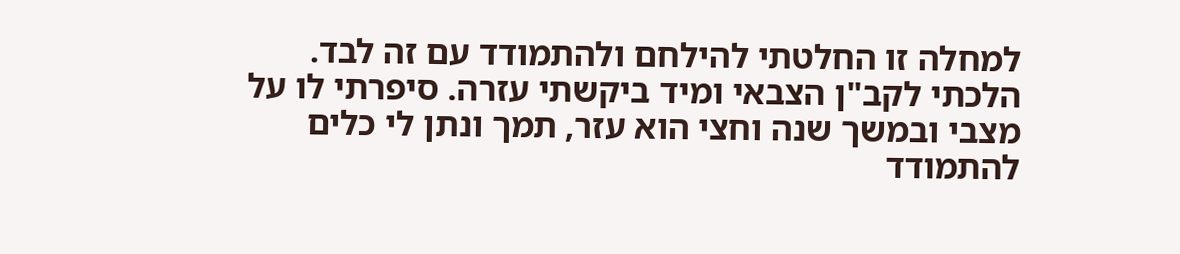למחלה זו החלטתי להילחם ולהתמודד עם זה לבד.
הלכתי לקב"ן הצבאי ומיד ביקשתי עזרה. סיפרתי לו על מצבי ובמשך שנה וחצי הוא עזר, תמך ונתן לי כלים להתמודד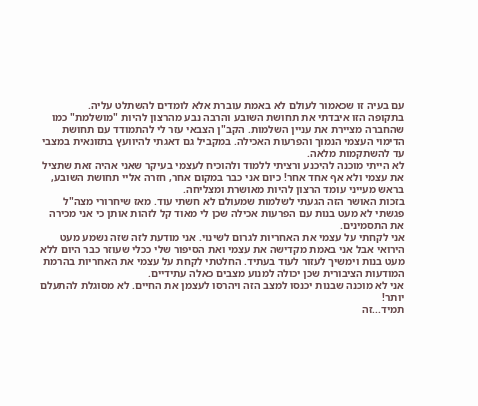עם בעיה זו שכאמור לעולם לא באמת עוברת אלא לומדים להשתלט עליה.
בתקופה הזו איבדתי את תחושת השובע והרבה נבע מהרצון להיות "מושלמת" כמו שהחברה מציירת את עניין השלמות. הקב"ן הצבאי עזר לי להתמודד עם תחושת הדימוי העצמי הנמוך והפרעות האכילה. במקביל גם דאגתי להיוועץ בתזונאית במצבי עד להשתקמות מלאה.
לא הייתי מוכנה להיכנע ורציתי ללמוד ולהוכיח לעצמי בעיקר שאני אהיה זאת שתציל את עצמי ולא אף אחד אחר! כיום אני כבר במקום אחר, חזרה אליי תחושת השובע, בראש מעייני עומד הרצון להיות מאושרת ומצליחה.
בזכות האושר הזה הגעתי לשלמות שמעולם לא חשתי עוד. מאז שיחרורי מצה"ל פגשתי לא מעט בנות עם הפרעות אכילה שכן לי מאוד קל לזהות אותן כי אני מכירה את התסמינים.
אני לקחתי על עצמי את האחריות לגרום לשינוי. אני מודעת לזה שזה נשמע מעט הירואי אבל אני באמת מקדישה את עצמי ואת הסיפור שלי ככלי שעוזר כבר היום ללא מעט בנות וימשיך לעזור לעוד בעתיד. החלטתי לקחת על עצמי את האחריות בהרמת המודעות הציבורית שכן יכולה למנוע מצבים כאלה עתידיים.
אני לא מוכנה שבנות יכנסו למצב הזה ויהרסו לעצמן את החיים. לא מסוגלת להתעלם יותר!
תמיד...זה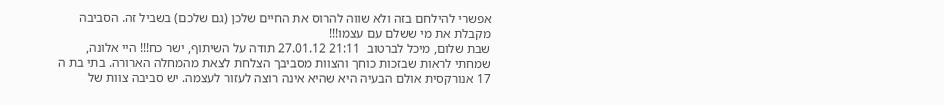אפשרי להילחם בזה ולא שווה להרוס את החיים שלכן (גם שלכם) בשביל זה. הסביבה מקבלת את מי ששלם עם עצמו!!!
שבת שלום, מיכל לברטוב  21:11 27.01.12 תודה על השיתוף, ישר כח!!! היי אלונה,
שמחתי לראות שבזכות כוחך והצוות מסביבך הצלחת לצאת מהמחלה הארורה. בתי בת ה 17 אנורקסית אולם הבעיה היא שהיא אינה רוצה לעזור לעצמה. יש סביבה צוות של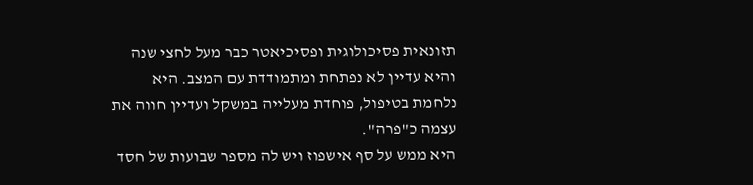תזונאית פסיכולוגית ופסיכיאטר כבר מעל לחצי שנה והיא עדיין לא נפתחת ומתמודדת עם המצב. היא נלחמת בטיפול, פוחדת מעלייה במשקל ועדיין חווה את עצמה כ"פרה".
היא ממש על סף אישפוז ויש לה מספר שבועות של חסד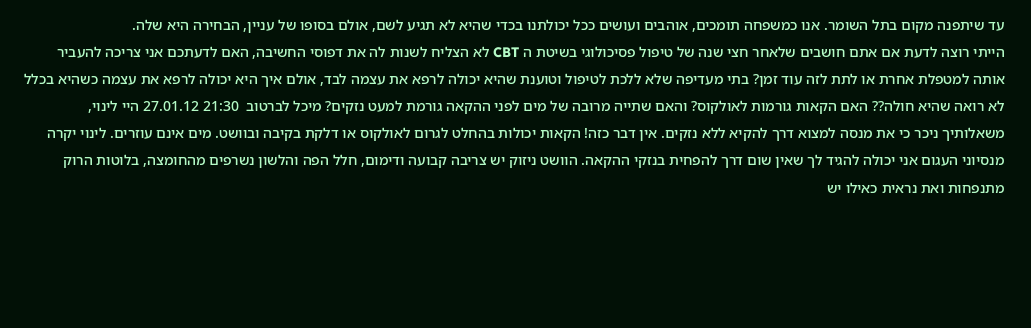עד שיתפנה מקום בתל השומר. אנו כמשפחה תומכים, אוהבים ועושים ככל יכולתנו בכדי שהיא לא תגיע לשם, אולם בסופו של עניין, הבחירה היא שלה.
הייתי רוצה לדעת אם אתם חושבים שלאחר חצי שנה של טיפול פסיכולוגי בשיטת ה CBT לא הצליח לשנות לה את דפוסי החשיבה, האם לדעתכם אני צריכה להעביר אותה למטפלת אחרת או לתת לזה עוד זמן? בתי מעדיפה שלא ללכת לטיפול וטוענת שהיא יכולה לרפא את עצמה לבד, אולם איך היא יכולה לרפא את עצמה כשהיא בכלל לא רואה שהיא חולה?? האם הקאות גורמות לאולקוס? והאם שתייה מרובה של מים לפני ההקאה גורמת למעט נזקים? מיכל לברטוב  21:30 27.01.12 היי לינוי,
משאלותיך ניכר כי את מנסה למצוא דרך להקיא ללא נזקים. אין דבר כזה! הקאות יכולות בהחלט לגרום לאולקוס או דלקת בקיבה ובוושט. מים אינם עוזרים. לינוי יקרה
מנסיוני העגום אני יכולה להגיד לך שאין שום דרך להפחית בנזקי ההקאה. הוושט ניזוק יש צריבה קבועה ודימום, חלל הפה והלשון נשרפים מהחומצה, בלוטות הרוק מתנפחות ואת נראית כאילו יש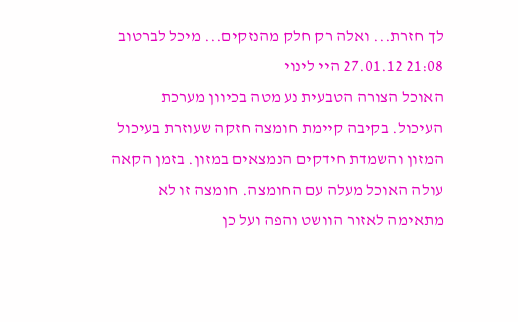לך חזרת... ואלה רק חלק מהנזקים... מיכל לברטוב  21:08 27.01.12 היי לינוי
האוכל הצורה הטבעית נע מטה בכיוון מערכת העיכול. בקיבה קיימת חומצה חזקה שעוזרת בעיכול המזון והשמדת חידקים הנמצאים במזון. בזמן הקאה עולה האוכל מעלה עם החומצה. חומצה זו לא מתאימה לאזור הוושט והפה ועל כן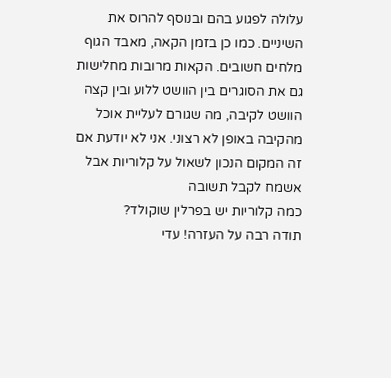עלולה לפגוע בהם ובנוסף להרוס את השיניים. כמו כן בזמן הקאה, מאבד הגוף מלחים חשובים. הקאות מרובות מחלישות גם את הסוגרים בין הוושט ללוע ובין קצה הוושט לקיבה, מה שגורם לעליית אוכל מהקיבה באופן לא רצוני. אני לא יודעת אם זה המקום הנכון לשאול על קלוריות אבל אשמח לקבל תשובה
כמה קלוריות יש בפרלין שוקולד?
תודה רבה על העזרה! עדי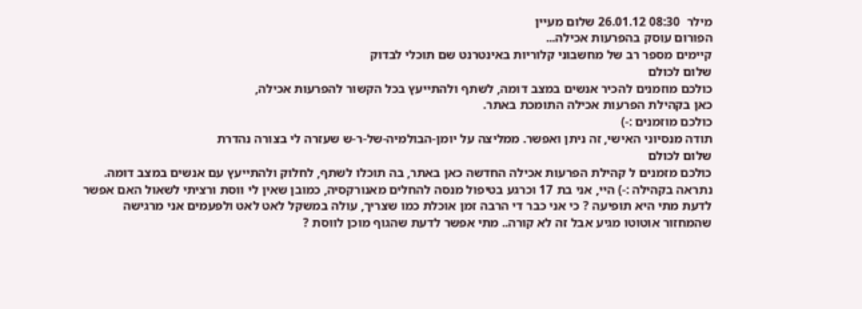מילר  08:30 26.01.12 שלום מעיין
הפורום עוסק בהפרעות אכילה...
קיימים מספר רב של מחשבוני קלוריות באינטרנט שם תוכלי לבדוק
שלום לכולם
כולכם מוזמנים להכיר אנשים במצב דומה, לשתף ולהתייעץ בכל הקשור להפרעות אכילה,
כאן בקהילת הפרעות אכילה התומכת באתר.
כולכם מוזמנים :-)
תודה מנסיוני האישי, זה ניתן ואפשר. ממליצה על יומן-הבולמיה-של-ר-ש שעזרה לי בצורה נהדרת
שלום לכולם
כולכם מזמנים ל קהילת הפרעות אכילה החדשה כאן באתר, בה תוכלו לשתף, לחלוק ולהתייעץ עם אנשים במצב דומה.
נתראה בקהילה :-) היי, אני בת 17 וכרגע בטיפול מנסה להחלים מאנורקסיה, כמובן שאין לי ווסת ורציתי לשאול האם אפשר לדעת מתי היא תופיעה ? כי אני כבר די הרבה זמן אוכלת כמו שצריך, עולה במשקל לאט לאט ולפעמים אני מרגישה שהמחזור אוטוטו מגיע אבל זה לא קורה.. מתי אפשר לדעת שהגוף מוכן לווסת ?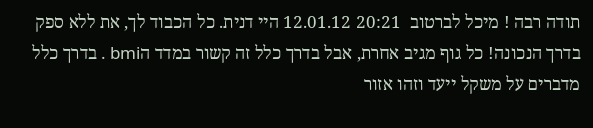תודה רבה ! מיכל לברטוב  20:21 12.01.12 היי דנית. כל הכבוד לך, את ללא ספק בדרך הנכונה! כל גוף מגיב אחרת, אבל בדרך כלל זה קשור במדד הbmi . בדרך כלל מדברים על משקל ייעד וזהו אזור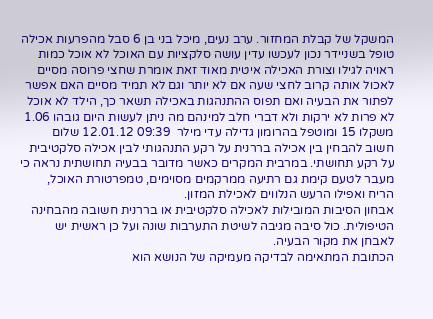המשקל של קבלת המחזור. ערב נעים, מיכל בני בן 6 סבל מהפרעות אכילה טופל בשניידר נכון לעכשו עדין עושה סלקציות עם האוכל לא אוכל כמות ראויה לגילו וצורת האכילה איטית מאוד זאת אומרת שחצי פרוסה מסיים לאכול אותה קרוב לחצי שעה אם לא יותר וגם לא תמיד מסיים האם אפשר לפתור את הבעיה ואם תפוס ההתנהגות באכילה תשאר כך, הילד לא אוכל לא פרות לא ירקות ולא דברי חלב למינהם מה ניתן לעשות היום גובהו 1.06 משקלו 15 ומוטפל בהרומון גדילה עדי מילר  09:39 12.01.12 שלום
חשוב להבחין בין אכילה בררנית על רקע התנהגותי לבין אכילה סלקטיבית על רקע תחושתי. במרבית המקרים כאשר מדובר בבעיה תחושתית נראה כי מעבר לטעם קימת גם רתיעה ממרקמים מסוימים, טמפרטורת האוכל, הריח ואפילו הרעש הנלווים לאכילת המזון.
אבחון הסיבות המובילות לאכילה סלקטיבית או בררנית חשובה מהבחינה הטיפולית. כול סיבה מגיבה לשיטת התערבות שונה ועל כן ראשית יש לאבחן את מקור הבעיה.
הכתובת המתאימה לבדיקה מעמיקה של הנושא הוא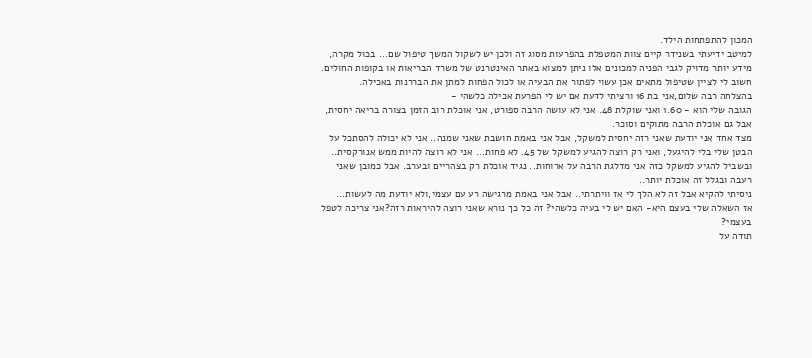המכון להתפתחות הילד.
למיטב ידיעתי בשנידר קיים צוות המטפלת בהפרעות מסוג זה ולכן יש לשקול המשך טיפול שם... בכול מקרה, מידע יותר מדויק לגבי הפניה למכונים אלו ניתן למצוא באתר האינטרנט של משרד הבריאות או בקופות החולים.
חשוב לי לציין שטיפול מתאים אכן עשוי לפתור את הבעיה או לכול הפחות למתן את הבררנות באכילה.
בהצלחה רבה שלום,אני בת 16 ורציתי לדעת אם יש לי הפרעת אכילה כלשהי -
הגובה שלי הוא - 1.60 ואני שוקלת 48. אני לא עושה הרבה ספורט, אני אוכלת רוב הזמן בצורה בריאה יחסית, אבל גם אוכלת הרבה מתוקים וסוכר.
מצד אחד אני יודעת שאני רזה יחסית למשקל, אבל אני באמת חושבת שאני שמנה.. אני לא יכולה להסתכל על הבטן שלי בלי להיגעל, ואני רק רוצה להגיע למשקל של 45. לא פחות... אני לא רוצה להיות ממש אנורקסית..
ובשביל להגיע למשקל כזה אני מדלגת הרבה על ארוחות.. נגיד אוכלת רק בצהריים ובערב. אבל כמובן שאני רעבה ובגלל זה אוכלת יותר..
ניסיתי להקיא אבל זה לא הלך לי אז וויתרתי.. אבל אני באמת מרגישה רע עם עצמי,ולא יודעת מה לעשות...
אז השאלה שלי בעצם היא- האם יש לי בעיה כלשהי? זה כל כך נורא שאני רוצה להיראות רזה?אני צריכה לטפל בעצמי?
תודה על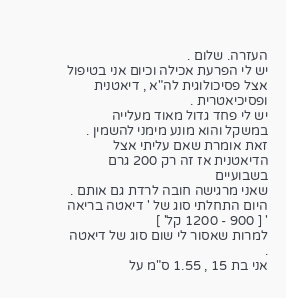העזרה. שלום .
יש לי הפרעת אכילה וכיום אני בטיפול אצל פסיכולוגית לה"א , דיאטנית ופסיכיאטרית .
יש לי פחד גדול מאוד מעלייה במשקל והוא מונע מימני להשמין .
זאת אומרת שאם עליתי אצל הדיאטנית אז זה רק 200 גרם בשבועיים
שאני מרגישה חובה לרדת גם אותם .
היום התחלתי סוג של ' דיאטה בריאה ' [ 900 - 1200 קל' ]
למרות שאסור לי שום סוג של דיאטה .
אני בת 15 , 1.55 ס"מ על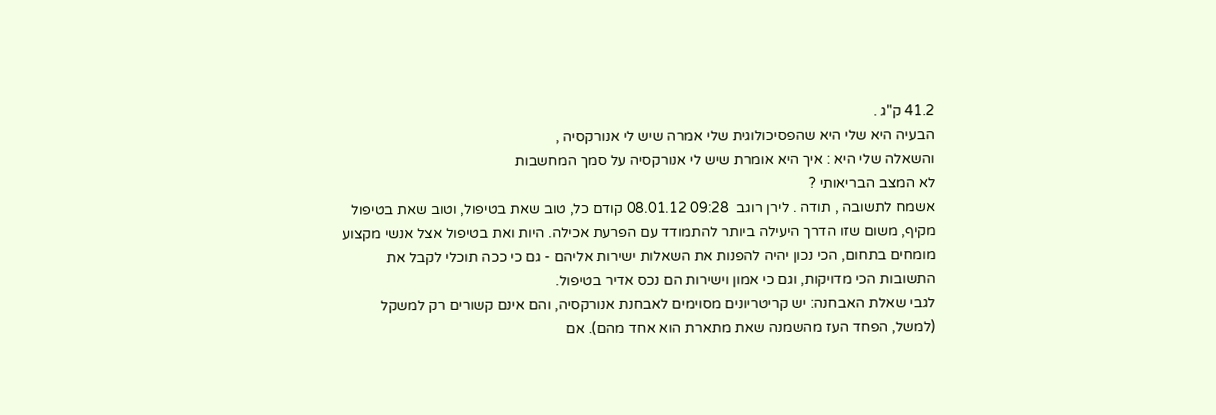41.2 ק"ג .
הבעיה היא שלי היא שהפסיכולוגית שלי אמרה שיש לי אנורקסיה ,
והשאלה שלי היא : איך היא אומרת שיש לי אנורקסיה על סמך המחשבות
לא המצב הבריאותי ?
אשמח לתשובה , תודה . לירן רוגב  09:28 08.01.12 קודם כל, טוב שאת בטיפול, וטוב שאת בטיפול מקיף, משום שזו הדרך היעילה ביותר להתמודד עם הפרעת אכילה. היות ואת בטיפול אצל אנשי מקצוע מומחים בתחום, הכי נכון יהיה להפנות את השאלות ישירות אליהם - גם כי ככה תוכלי לקבל את התשובות הכי מדויקות, וגם כי אמון וישירות הם נכס אדיר בטיפול.
לגבי שאלת האבחנה: יש קריטריונים מסוימים לאבחנת אנורקסיה, והם אינם קשורים רק למשקל (למשל, הפחד העז מהשמנה שאת מתארת הוא אחד מהם). אם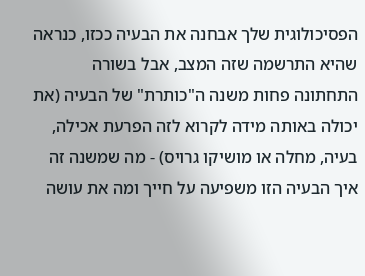הפסיכולוגית שלך אבחנה את הבעיה ככזו, כנראה שהיא התרשמה שזה המצב, אבל בשורה התחתונה פחות משנה ה"כותרת" של הבעיה (את יכולה באותה מידה לקרוא לזה הפרעת אכילה, בעיה, מחלה או מושיקו גרויס) - מה שמשנה זה איך הבעיה הזו משפיעה על חייך ומה את עושה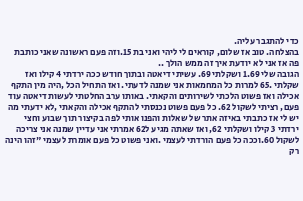כדי להתגבר עליה.
בהצלחה. טוב אז שלום, קוראים לי ליהי ואני בת 15.וזה פעם ראשונה שאני כותבת פה אז אני לא יודעת איך זה ממש הולך ..
הגובה שלי 1.69 ושקלתי 69. עשיתי דיאטה ובתוך חודש ככה ירדתי 4 קילו ואז שקלתי .65 למרות כל המחמאות אני שמנה לדעתי. ואז התחיל הכל ,היה מין התקף אכילה ואז פשוט הלכתי לשירותים והקאתי. באותו ערב החלטתי לעשות דיאטה עוד פעם, רציתי לשקול 62. כל פעם פשוט נכנסתי להתקף אכילה והקאתי ,לא ידעתי מה יש לי אז כתבתי באיזה אתר של שאלות והפנו אותי לפה בקיצור תוך שבוע וחצי ירדתי 3 קילו ושקלתי 62, ואז שאתה מגיע ל62 אמרתי אני עדיין שמנה אני צריכה לשקול 60.וככה כל פעם הורדתי לעצמי .ואני פשוט כל פעם אומרת לעצמי "זהו הינה רק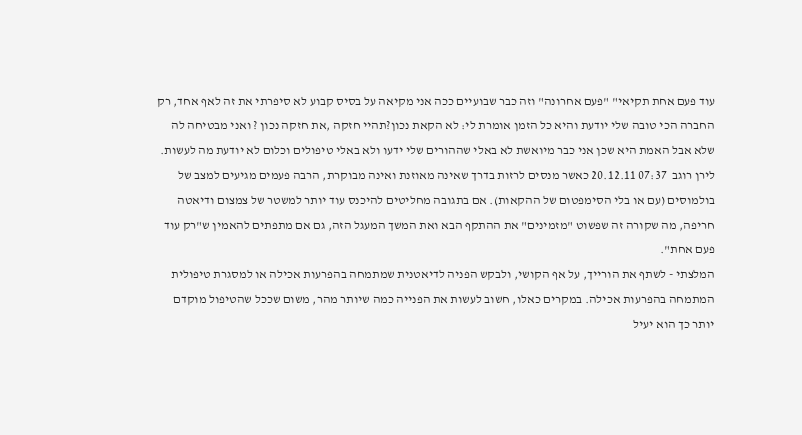עוד פעם אחת תקיאי" "פעם אחרונה" וזה כבר שבועיים ככה אני מקיאה על בסיס קבוע לא סיפרתי את זה לאף אחד, רק החברה הכי טובה שלי יודעת והיא כל הזמן אומרת לי: לא הקאת נכון?תהיי חזקה ,את חזקה נכון ? ואני מבטיחה לה שלא אבל האמת היא שכן אני כבר מיואשת לא באלי שההורים שלי ידעו ולא באלי טיפולים וכלום לא יודעת מה לעשות. לירן רוגב  07:37 20.12.11 כאשר מנסים לרזות בדרך שאינה מאוזנת ואינה מבוקרת, הרבה פעמים מגיעים למצב של בולמוסים (עם או בלי הסימפטום של ההקאות). אם בתגובה מחליטים להיכנס עוד יותר למשטר של צמצום ודיאטה חריפה, מה שקורה זה שפשוט "מזמינים" את ההתקף הבא ואת המשך המעגל הזה, גם אם מתפתים להאמין ש"רק עוד פעם אחת".
המלצתי - לשתף את הורייך, על אף הקושי, ולבקש הפניה לדיאטנית שמתמחה בהפרעות אכילה או למסגרת טיפולית המתמחה בהפרעות אכילה. במקרים כאלו, חשוב לעשות את הפנייה כמה שיותר מהר, משום שככל שהטיפול מוקדם יותר כך הוא יעיל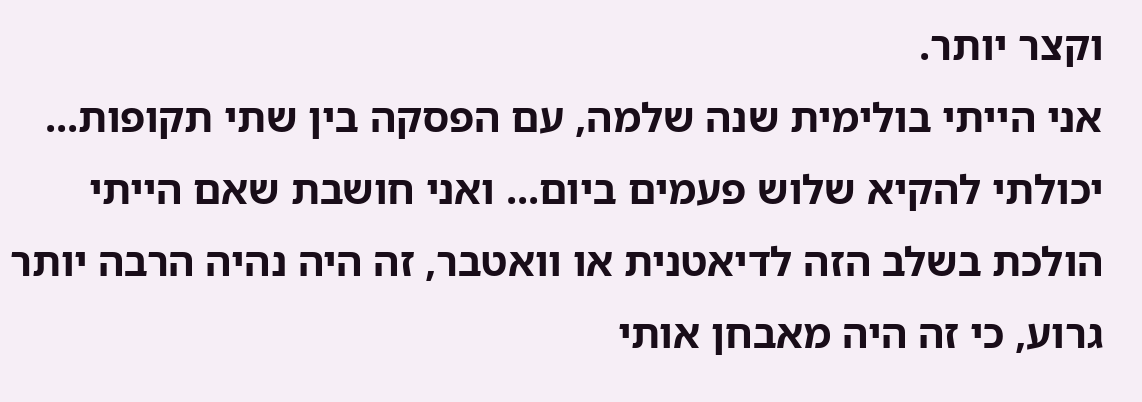וקצר יותר.
אני הייתי בולימית שנה שלמה, עם הפסקה בין שתי תקופות... יכולתי להקיא שלוש פעמים ביום... ואני חושבת שאם הייתי הולכת בשלב הזה לדיאטנית או וואטבר, זה היה נהיה הרבה יותר גרוע, כי זה היה מאבחן אותי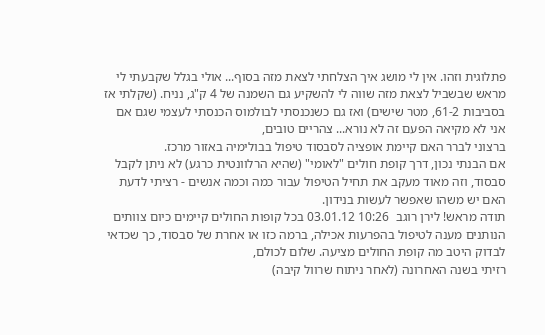פתלוגית וזהו. אין לי מושג איך הצלחתי לצאת מזה בסוף... אולי בגלל שקבעתי לי מראש שבשביל לצאת מזה שווה לי להשקיע גם השמנה של 4 ק"ג, נניח. (שקלתי אז בסביבות 61-2, מטר שישים) ואז גם כשנכנסתי לבולמוס הכנסתי לעצמי שגם אם אני לא מקיאה הפעם זה לא נורא... צהריים טובים,
ברצוני לברר האם קיימת אופציה לסבסוד טיפול בבולימיה באזור מרכז.
אם הבנתי נכון, דרך קופת חולים "לאומי" (שהיא הרלוונטית כרגע) לא ניתן לקבל סבסוד, וזה מאוד מעקב את תחיל הטיפול עבור כמה וכמה אנשים - רציתי לדעת האם יש משהו שאפשר לעשות בנידון.
תודה מראש! לירן רוגב  10:26 03.01.12 בכל קופות החולים קיימים כיום צוותים הנותנים מענה לטיפול בהפרעות אכילה, ברמה כזו או אחרת של סבסוד, כך שכדאי לבדוק היטב מה קופת החולים מציעה. שלום לכולם,
רזיתי בשנה האחרונה (לאחר ניתוח שרוול קיבה)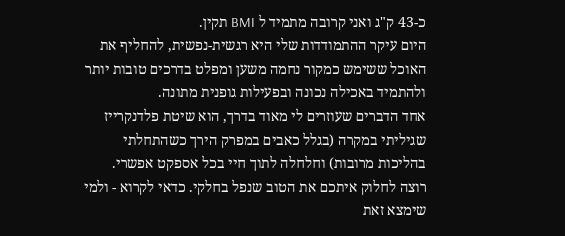כ-43 ק"ג ואני קרובה מתמיד ל BMI תקין.
היום עיקר ההתמודדות שלי היא רגשית-נפשית, להחליף את האוכל ששימש כמקור נחמה משען ומפלט בדרכים טובות יותר ולהתמיד באכילה נכונה ובפעילות גופנית מתונה.
אחד הדברים שעוזרים לי מאוד בדרך, הוא שיטת פלדנקרייז שגיליתי במקרה (בגלל כאבים במפרק הירך כשהתחלתי בהליכות מרובות) וחלחלה לתוך חיי בכל אספקט אפשרי.
רוצה לחלוק איתכם את הטוב שנפל בחלקי. כדאי לקרוא - ולמי שימצא זאת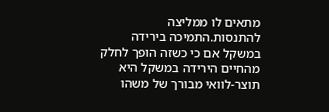מתאים לו ממליצה להתנסות.התמיכה בירידה במשקל אם כי כשזה הופך לחלק מהחיים הירידה במשקל היא תוצר-לוואי מבורך של משהו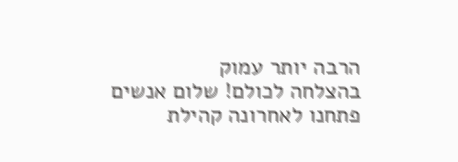הרבה יותר עמוק
בהצלחה לכולם! שלום אנשים
פתחנו לאחרונה קהילת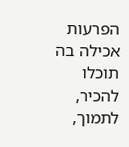הפרעות אכילה בה תוכלו להכיר, לתמוך,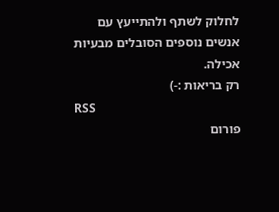לחלוק לשתף ולהתייעץ עם אנשים נוספים הסובלים מבעיות אכילה.
רק בריאות :-)
RSS
פורום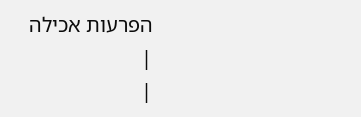הפרעות אכילה
|
|